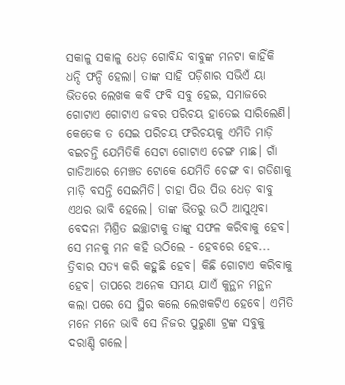ସକାଳୁ ସକାଳୁ ଧେଡ଼ ଗୋବିନ୍ଦ ବାବୁଙ୍କ ମନଟା କାହିଁକି ଧନ୍ଦି ଫନ୍ଦି ହେଲା। ତାଙ୍କ ସାହି ପଡ଼ିଶାର ସଭିଏଁ ୟା ଭିତରେ ଲେଖକ କବି ଫବି ସବୁ ହେଇ, ସମାଜରେ ଗୋଟାଏ ଗୋଟାଏ ଜବର ପରିଚୟ ହାତେଇ ସାରିଲେଣି। କେତେକ ତ ସେଇ ପରିଚୟ ଫରିଚୟକୁ ଏମିତି ମାଡ଼ି ବଇଚନ୍ତି ଯେମିତିକି ସେଟା ଗୋଟାଏ ଚେଙ୍ଗ ମାଛ। ଗାଁ ଗାଡିଆରେ ମେଞ୍ଚଡ ଟୋକେ ଯେମିତି ଚେଙ୍ଗ ବା ଗଡିଶାକୁ ମାଡ଼ି ବସନ୍ତି ସେଇମିତି। ଚାହା ପିଉ ପିଉ ଧେଡ଼ ବାବୁ ଏଥର ଭାବି ହେଲେ। ତାଙ୍କ ଭିତରୁ ଉଠି ଆସୁଥିବା ବେଦନା ମିଶ୍ରିତ ଇଚ୍ଛାଟାକୁ ତାଙ୍କୁ ସଫଳ କରିବାକୁ ହେବ। ସେ ମନକୁ ମନ କହି ଉଠିଲେ - ହେବରେ ହେବ... ତ୍ରିବାର ସତ୍ୟ କରି କହୁଛି ହେବ। କିଛି ଗୋଟାଏ କରିବାକୁ ହେବ। ତାପରେ ଅନେକ ସମୟ ଯାଏଁ କୁନ୍ଥନ ମନ୍ଥନ କଲା ପରେ ସେ ସ୍ଥିର କଲେ ଲେଖକଟିଏ ହେବେ। ଏମିତି ମନେ ମନେ ଭାବି ସେ ନିଜର ପୁରୁଣା ଟ୍ରଙ୍କ ସବୁକୁ ଦରାଣ୍ଡି ଗଲେ।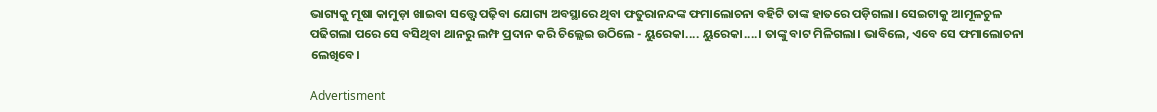ଭାଗ୍ୟକୁ ମୂଷା କାମୁଡ଼ା ଖାଇବା ସତ୍ତ୍ୱେ ପଢ଼ିବା ଯୋଗ୍ୟ ଅବସ୍ଥାରେ ଥିବା ଫତୁରାନନ୍ଦଙ୍କ ଫମାଲୋଚନା ବହିଟି ତାଙ୍କ ହାତରେ ପଡ଼ିଗଲା। ସେଇଟାକୁ ଆମୂଳଚୁଳ ପଢିଗଲା ପରେ ସେ ବସିଥିବା ଥାନରୁ ଲମ୍ଫ ପ୍ରଦାନ କରି ଚିଲ୍ଲେଇ ଉଠିଲେ - ୟୁରେକା.... ୟୁରେକା....। ତାଙ୍କୁ ବାଟ ମିଳିଗଲା। ଭାବିଲେ, ଏବେ ସେ ଫମାଲୋଚନା ଲେଖିବେ।

Advertisment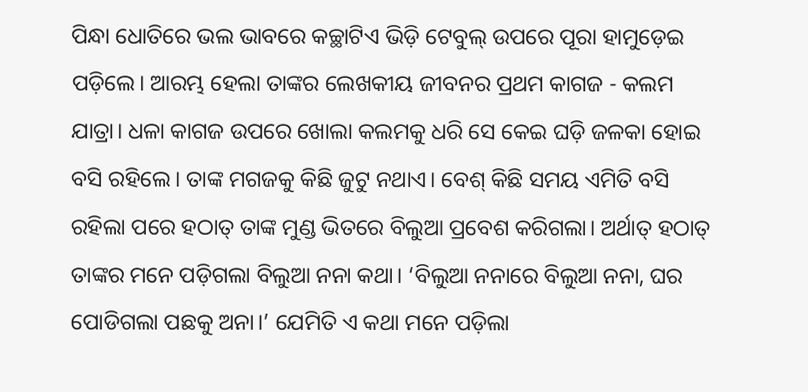ପିନ୍ଧା ଧୋତିରେ‌ ଭଲ ଭାବରେ କଚ୍ଛାଟିଏ ଭିଡ଼ି ଟେବୁଲ୍ ଉପରେ ପୂରା ହାମୁଡ଼େଇ ପଡ଼ିଲେ। ଆରମ୍ଭ ହେଲା ତାଙ୍କର ଲେଖକୀୟ ଜୀବନର ପ୍ରଥମ କାଗଜ - କଲମ ଯାତ୍ରା। ଧଳା କାଗଜ ଉପରେ ଖୋଲା କଲମକୁ ଧରି ସେ କେଇ ଘଡ଼ି ଜଳକା ହୋଇ ବସି ରହିଲେ। ତାଙ୍କ ମଗଜକୁ କିଛି ଜୁଟୁ ନଥାଏ। ବେଶ୍ କିଛି ସମୟ ଏମିତି ବସି ରହିଲା ପରେ ହଠାତ୍ ତାଙ୍କ ମୁଣ୍ଡ ଭିତରେ ବିଲୁଆ ପ୍ରବେଶ କରିଗଲା। ଅର୍ଥାତ୍ ହଠାତ୍ ତାଙ୍କର ମନେ ପଡ଼ିଗଲା ବିଲୁଆ ନନା କଥା। ‘ବିଲୁଆ ନନାରେ ବିଲୁଆ ନନା, ଘର ପୋଡିଗଲା ପଛକୁ ଅନା।’ ଯେମିତି ଏ କଥା ମନେ ପଡ଼ିଲା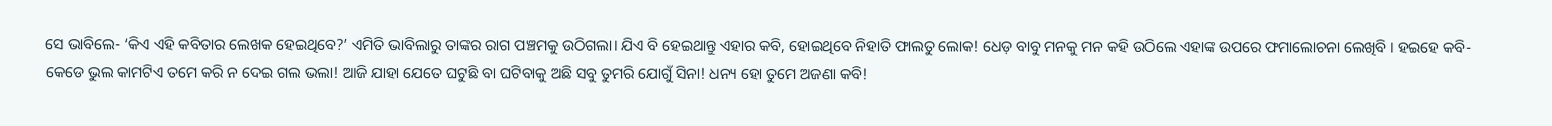ସେ ଭାବିଲେ- ‘କିଏ ଏହି କବିତାର ଲେଖକ ହେଇଥିବେ?’ ଏମିତି ଭାବିଲାରୁ ତାଙ୍କର ରାଗ ପଞ୍ଚମକୁ ଉଠିଗଲା। ଯିଏ ବି ହେଇଥାନ୍ତୁ ଏହାର କବି, ହୋଇଥିବେ ନିହାତି ଫାଲତୁ ଲୋକ! ଧେଡ଼ ବାବୁ ମନକୁ ମନ କହି ଉଠିଲେ ଏହାଙ୍କ ଉପରେ ଫମାଲୋଚନା ଲେଖିବି । ହଇହେ କବି-କେଡେ ଭୁଲ କାମଟିଏ ତମେ କରି ନ ଦେଇ ଗଲ ଭଲା! ଆଜି ଯାହା ଯେତେ ଘଟୁଛି ବା ଘଟିବାକୁ ଅଛି ସବୁ ତୁମରି ଯୋଗୁଁ ସିନା! ଧନ୍ୟ ହୋ ତୁମେ ଅଜଣା କବି!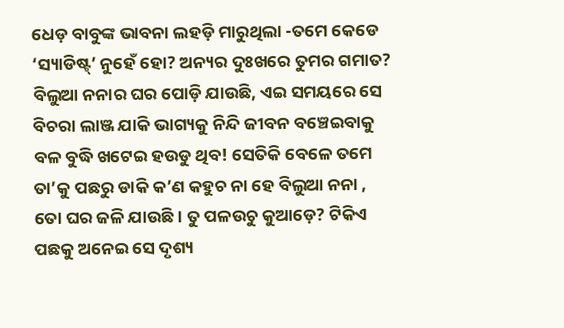ଧେଡ଼ ବାବୁଙ୍କ ଭାବନା ଲହଡ଼ି ମାରୁଥିଲା -ତମେ କେଡେ ‘ସ୍ୟାଡିଷ୍ଟ୍‌’ ନୁହେଁ ହୋ? ଅନ୍ୟର ଦୁଃଖରେ ତୁମର ଗମାତ? ବିଲୁଆ ନନାର ଘର ପୋଡ଼ି ଯାଉଛି, ଏଇ ସମୟରେ ସେ ବିଚରା ଲାଞ୍ଜ ଯାକି ଭାଗ୍ୟକୁ ନିନ୍ଦି ଜୀବନ ବଞ୍ଚେଇବାକୁ ବଳ ବୁଦ୍ଧି ଖଟେଇ ହଉଡୁ ଥିବ! ସେତିକି ବେଳେ ତମେ ତା’କୁ ପଛରୁ ଡାକି କ’ଣ କହୁଚ ନା ହେ ବିଲୁଆ ନନା , ତୋ ଘର ଜଳି ଯାଉଛି। ତୁ ପଳଉଚୁ କୁଆଡ଼େ? ଟିକିଏ ପଛକୁ ଅନେଇ ସେ ଦୃଶ୍ୟ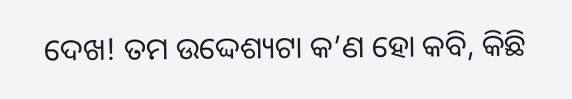ଦେଖ! ତମ ଉଦ୍ଦେଶ୍ୟଟା କ’ଣ ହୋ କବି, କିଛି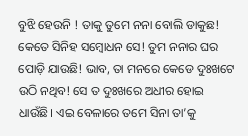ବୁଝି ହେଉନି ! ତାକୁ ତୁମେ ନନା ବୋଲି ଡାକୁଛ! କେତେ ସିନିହ ସମ୍ବୋଧନ ସେ! ତୁମ ନନାର ଘର ପୋଡ଼ି ଯାଉଛି! ଭାବ, ତା ମନରେ କେଡେ ଦୁଃଖଟେ ଉଠି ନଥିବ! ସେ ତ ଦୁଃଖରେ ଅଧୀର ହୋଇ ଧାଉଁଛି। ଏଇ ବେଳାରେ ତମେ ସିନା ତା’କୁ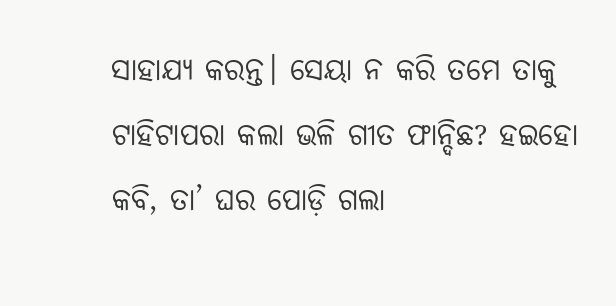ସାହାଯ୍ୟ କରନ୍ତ। ସେୟା ନ କରି ତମେ ତାକୁ ଟାହିଟାପରା କଲା ଭଳି ଗୀତ ଫାନ୍ଦିଛ? ହଇହୋ କବି, ତା’ ଘର ପୋଡ଼ି ଗଲା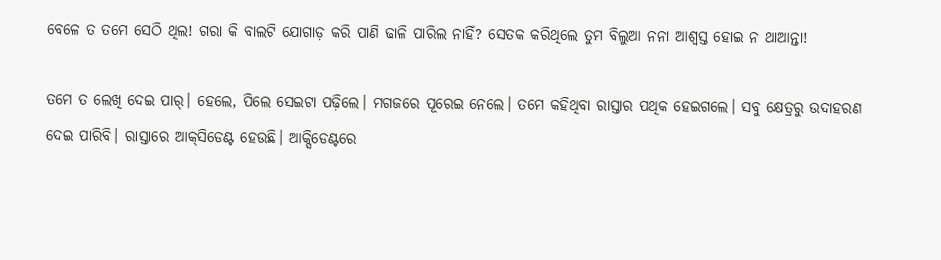ବେଳେ ତ ତମେ ସେଠି ଥିଲ! ଗରା କି ବାଲଟି ଯୋଗାଡ଼ କରି ପାଣି ଢାଳି ପାରିଲ ନାହିଁ? ସେତକ କରିଥିଲେ ତୁମ ବିଲୁଆ ନନା ଆଶ୍ବସ୍ତ ହୋଇ ନ ଥାଆନ୍ତା!

ତମେ ତ ଲେଖି ଦେଇ ପାର୍। ହେଲେ, ପିଲେ ସେଇଟା ପଢ଼ିଲେ। ମଗଜରେ ପୂରେଇ ନେଲେ। ତମେ କହିଥିବା ରାସ୍ତାର ପଥିକ ହେଇଗଲେ। ସବୁ କ୍ଷେତ୍ରରୁ ଉଦାହରଣ ଦେଇ ପାରିବି। ରାସ୍ତାରେ ଆକ୍‌ସିଡେଣ୍ଟ ହେଉଛି। ଆକ୍ସିଡେଣ୍ଟରେ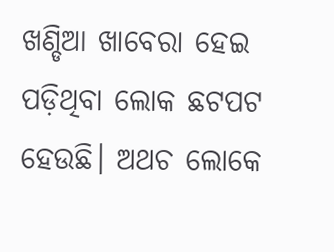ଖଣ୍ଡିଆ ଖାବେରା ହେଇ ପଡ଼ିଥିବା ଲୋକ ଛଟପଟ ହେଉଛି। ଅଥଚ ଲୋକେ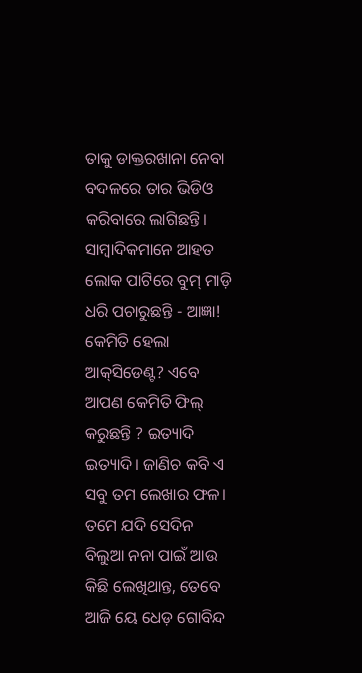ତାକୁ ଡାକ୍ତରଖାନା ନେବା ବଦଳରେ ତାର ଭିଡିଓ କରିବାରେ ଲାଗିଛନ୍ତି। ସାମ୍ବାଦିକମାନେ ଆହତ ଲୋକ ପାଟିରେ ବୁମ୍ ମାଡ଼ି ଧରି ପଚାରୁଛନ୍ତି - ଆଜ୍ଞା! କେମିତି ହେଲା ଆକ୍‌ସିଡେଣ୍ଟ? ଏବେ ଆପଣ କେମିତି ଫିଲ୍ କରୁଛନ୍ତି ? ଇତ୍ୟାଦି ଇତ୍ୟାଦି। ଜାଣିଚ କବି ଏ ସବୁ ତମ ଲେଖାର ଫଳ। ତମେ ଯଦି ସେଦିନ ବିଲୁଆ ନନା ପାଇଁ ଆଉ କିଛି ଲେଖିଥାନ୍ତ, ତେବେ ଆଜି ୟେ ଧେଡ଼ ଗୋବିନ୍ଦ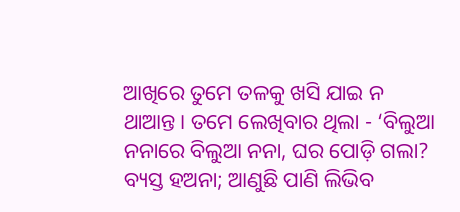ଆଖିରେ ତୁମେ ତଳକୁ ଖସି ଯାଇ ନ ଥାଆନ୍ତ। ତମେ ଲେଖିବାର ଥିଲା - ‘ବିଲୁଆ ନନାରେ ବିଲୁଆ ନନା, ଘର ପୋଡ଼ି ଗଲା? ବ୍ୟସ୍ତ ହଅନା; ଆଣୁଛି ପାଣି ଲିଭିବ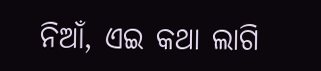ନିଆଁ, ଏଇ କଥା ଲାଗି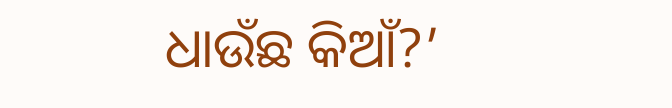ଧାଉଁଛ କିଆଁ?’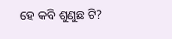ହେ କବି ଶୁଣୁଛ ଟି?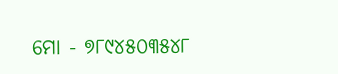ମୋ - ୭୮୯୪୫୦୩୫୪୮